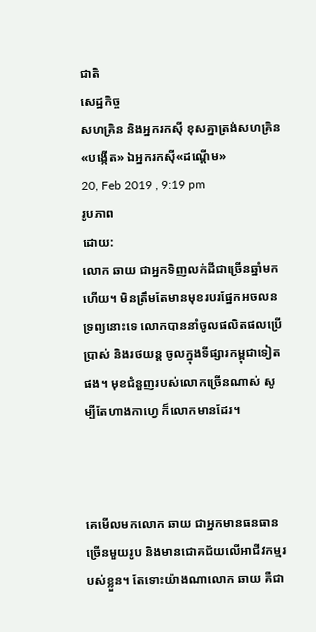ជាតិ
សេដ្ឋកិច្ច
សហគ្រិន និងអ្នករកស៊ី ខុសគ្នាត្រង់សហគ្រិន«បង្កើត» ឯអ្នករកស៊ី«ដណ្ដើម»
20, Feb 2019 , 9:19 pm
រូបភាព
ដោយ:
លោក ឆាយ ជាអ្នកទិញលក់ដីជាច្រើនឆ្នាំមកហើយ។ មិនត្រឹមតែមានមុខរបរផ្នែកអចលនទ្រព្យនោះទេ លោកបាននាំចូលផលិតផលប្រើប្រាស់ និងរថយន្ត ចូលក្នុងទីផ្សារកម្ពុជាទៀតផង។ មុខជំនួញរបស់លោកច្រើនណាស់ សូម្បីតែហាងកាហ្វេ ក៏លោកមានដែរ។



គេមើលមកលោក ឆាយ ជាអ្នកមានធនធានច្រើនមួយរូប និងមានជោគជ័យលើអាជីវកម្មរបស់ខ្លួន។ តែទោះយ៉ាងណាលោក ឆាយ គឺជា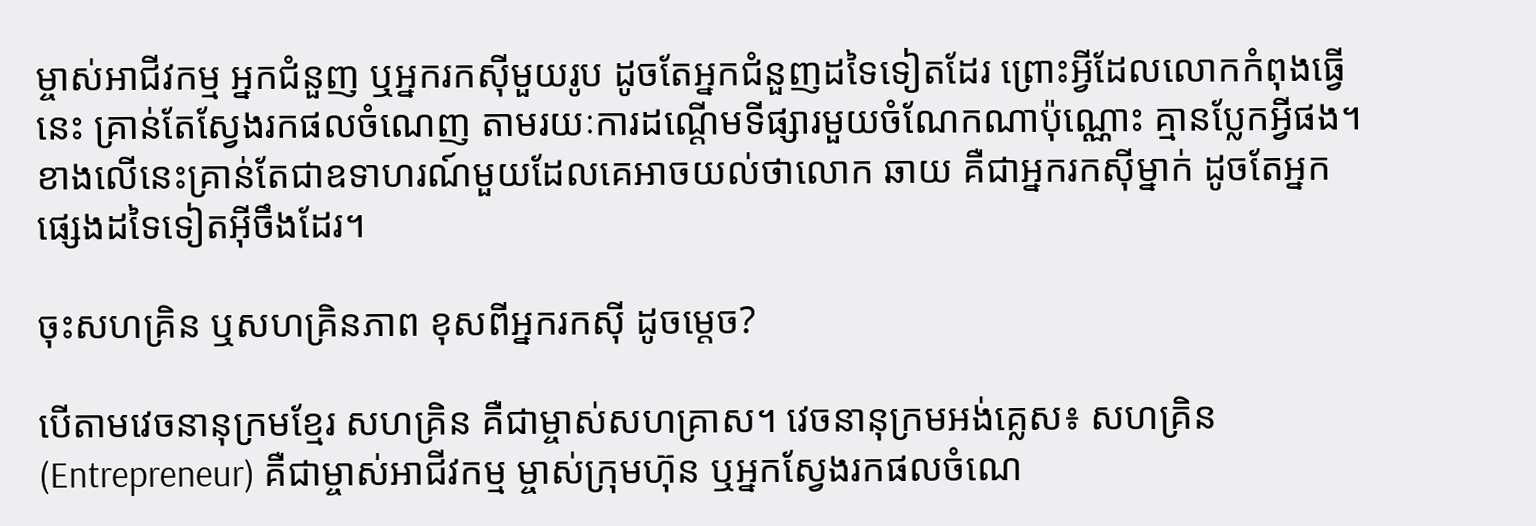ម្ចាស់អាជីវកម្ម អ្នកជំនួញ ឬអ្នករកស៊ីមួយរូប ដូចតែអ្នកជំនួញដទៃទៀតដែរ ព្រោះអ្វីដែលលោកកំពុងធ្វើនេះ គ្រាន់តែស្វែងរកផលចំណេញ តាមរយៈការដណ្ដើមទីផ្សារមួយចំណែកណាប៉ុណ្ណោះ គ្មានប្លែកអ្វីផង។ ខាងលើនេះគ្រាន់តែជាឧទាហរណ៍មួយដែលគេអាចយល់ថាលោក ឆាយ គឺជាអ្នករកស៊ីម្នាក់ ដូចតែអ្នកផ្សេងដទៃទៀតអ៊ីចឹងដែរ។

ចុះសហគ្រិន ឬសហគ្រិនភាព ខុសពីអ្នករកស៊ី ដូចម្ដេច?

បើតាមវេចនានុក្រមខ្មែរ សហគ្រិន គឺជាម្ចាស់សហគ្រាស។ វេចនានុក្រមអង់គ្លេស៖ សហគ្រិន (Entrepreneur) គឺជាម្ចាស់អាជីវកម្ម ម្ចាស់ក្រុមហ៊ុន ឬអ្នកស្វែងរកផលចំណេ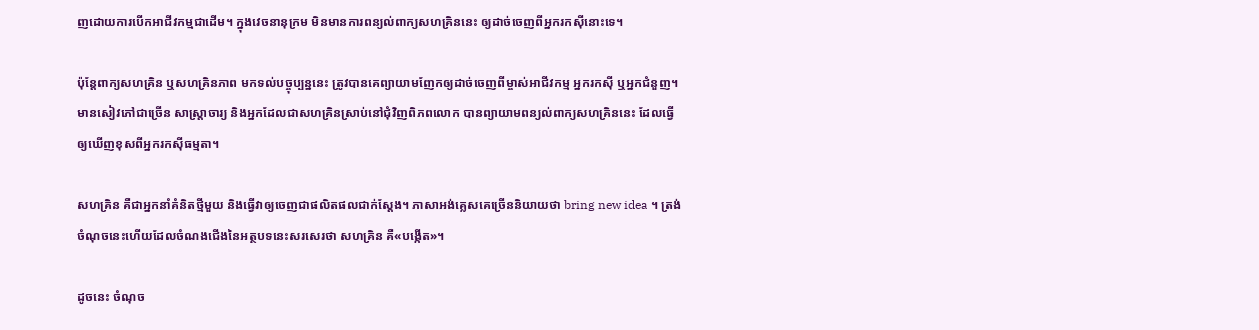ញដោយការបើកអាជីវកម្មជាដើម។ ក្នុងវេចនានុក្រម មិនមានការពន្យល់ពាក្យសហគ្រិននេះ ឲ្យដាច់ចេញពីអ្នករកស៊ីនោះទេ។

ប៉ុន្តែពាក្យសហគ្រិន ឬសហគ្រិនភាព មកទល់បច្ចុប្បន្ននេះ ត្រូវបានគេព្យាយាមញែកឲ្យដាច់ចេញពីម្ចាស់អាជីវកម្ម អ្នករកស៊ី ឬអ្នកជំនួញ។ មានសៀវភៅជាច្រើន សាស្ត្រាចារ្យ និងអ្នកដែលជាសហគ្រិនស្រាប់នៅជុំវិញពិភពលោក បានព្យាយាមពន្យល់ពាក្យសហគ្រិននេះ ដែលធ្វើឲ្យឃើញខុសពីអ្នករកស៊ីធម្មតា។

សហគ្រិន គឺជាអ្នកនាំគំនិតថ្មីមួយ និងធ្វើវាឲ្យចេញជាផលិតផលជាក់ស្ដែង។ ភាសាអង់គ្លេសគេច្រើននិយាយថា bring new idea ។ ត្រង់ចំណុចនេះហើយដែលចំណងជើងនៃអត្ថបទនេះសរសេរថា សហគ្រិន គឺ«បង្កើត»។

ដូចនេះ ចំណុច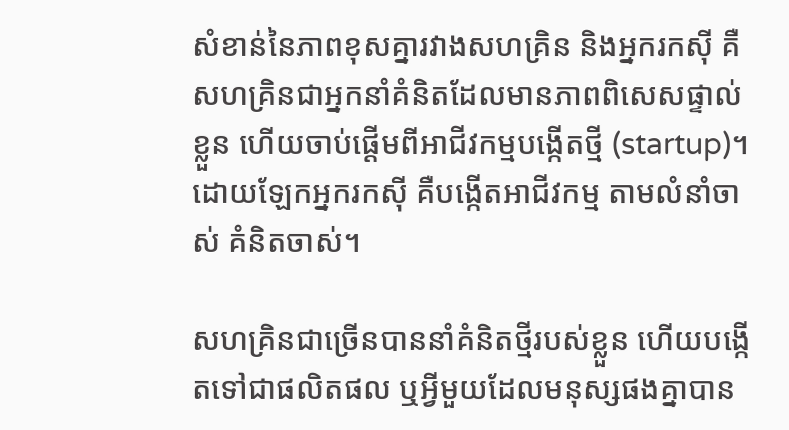សំខាន់នៃភាពខុសគ្នារវាងសហគ្រិន និងអ្នករកស៊ី គឺសហគ្រិនជាអ្នកនាំគំនិតដែលមានភាពពិសេសផ្ទាល់ខ្លួន ហើយចាប់ផ្ដើមពីអាជីវកម្មបង្កើតថ្មី (startup)។ ដោយឡែកអ្នករកស៊ី គឺបង្កើតអាជីវកម្ម តាមលំនាំចាស់ គំនិតចាស់។

សហគ្រិនជាច្រើនបាននាំគំនិតថ្មីរបស់ខ្លួន ហើយបង្កើតទៅជាផលិតផល ឬអ្វីមួយដែលមនុស្សផងគ្នាបាន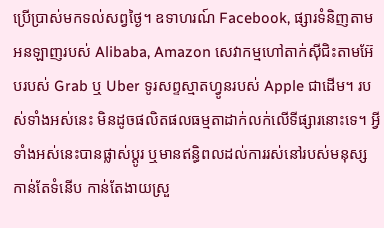ប្រើប្រាស់មកទល់សព្វថ្ងៃ។ ឧទាហរណ៍ Facebook, ផ្សារទំនិញតាមអនឡាញរបស់ Alibaba, Amazon សេវាកម្មហៅតាក់ស៊ីជិះតាមអ៊ែបរបស់ Grab ឬ Uber ទូរសព្ទស្មាតហ្វូនរបស់ Apple ជាដើម។ របស់ទាំងអស់នេះ មិនដូចផលិតផលធម្មតាដាក់លក់លើទីផ្សារនោះទេ។ អ្វីទាំងអស់នេះបានផ្លាស់ប្ដូរ ឬមានឥន្ធិពលដល់ការរស់នៅរបស់មនុស្ស កាន់តែទំនើប កាន់តែងាយស្រួ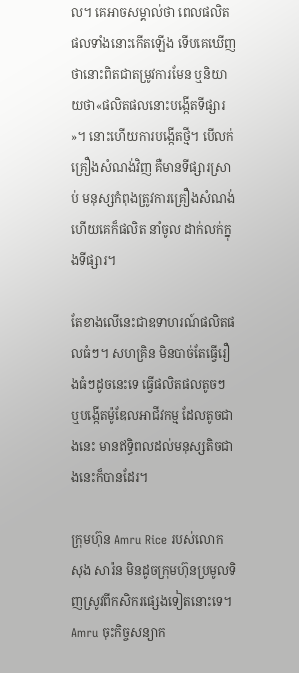ល។ គេអាចសម្គាល់ថា ពេលផលិតផលទាំងនោះកើតឡើង ទើបគេឃើញថានោះពិតជាតម្រូវការមែន ឬនិយាយថា«ផលិតផលនោះបង្កើតទីផ្សារ»។ នោះហើយការបង្កើតថ្មី។ បើលក់គ្រឿងសំណង់វិញ គឺមានទីផ្សារស្រាប់ មនុស្សកំពុងត្រូវការគ្រឿងសំណង់ ហើយគេក៏ផលិត នាំចូល ដាក់លក់ក្នុងទីផ្សារ។

តែខាងលើនេះជាឧទាហរណ៍ផលិតផលធំៗ។ សហគ្រិន មិនបាច់តែធ្វើរឿងធំៗដូចនេះទេ ធ្វើផលិតផលតូចៗ ឬបង្កើតម៉ូឌែលអាជីវកម្ម ដែលតូចជាងនេះ មានឥទ្ធិពលដល់មនុស្សតិចជាងនេះក៏បានដែរ។

ក្រុមហ៊ុន Amru Rice របស់លោក សុង សារ៉ន មិនដូចក្រុមហ៊ុនប្រមូលទិញស្រូវពីកសិករផ្សេងទៀតនោះទេ។ Amru ចុះកិច្ចសន្យាក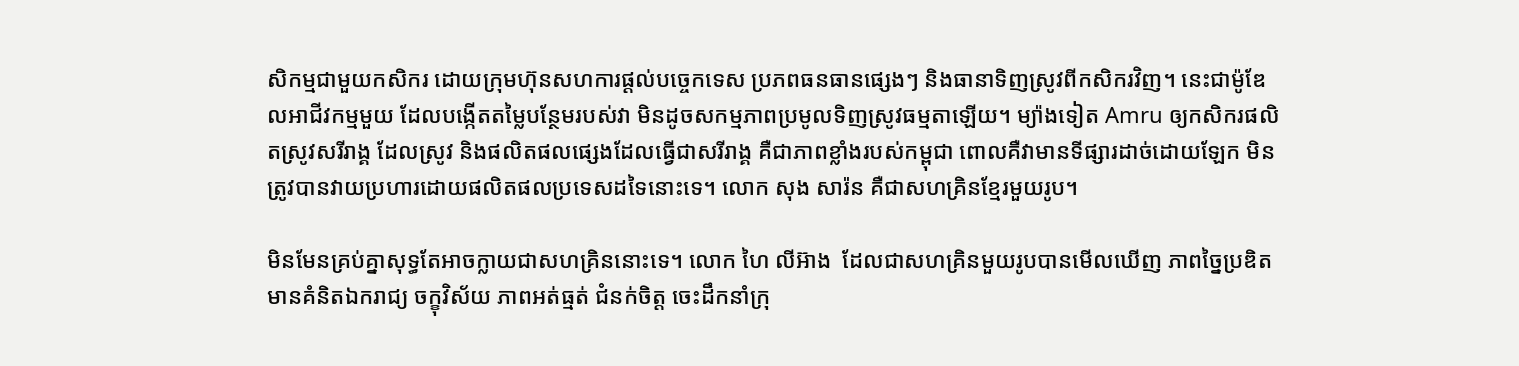សិកម្មជាមួយកសិករ ដោយក្រុមហ៊ុនសហការផ្ដល់បច្ចេកទេស ប្រភពធនធានផ្សេងៗ និងធានាទិញស្រូវពីកសិករវិញ។ នេះជាម៉ូឌែលអាជីវកម្មមួយ ដែលបង្កើតតម្លៃបន្ថែមរបស់វា មិនដូចសកម្មភាពប្រមូលទិញស្រូវធម្មតាឡើយ។ ម្យ៉ាងទៀត Amru ឲ្យកសិករផលិតស្រូវសរីរាង្គ ដែលស្រូវ និងផលិតផលផ្សេងដែលធ្វើជាសរីរាង្គ គឺជាភាពខ្លាំងរបស់កម្ពុជា ពោលគឺវាមានទីផ្សារដាច់ដោយឡែក មិនត្រូវបានវាយប្រហារដោយផលិតផលប្រទេសដទៃនោះទេ។ លោក សុង សារ៉ន គឺជាសហគ្រិនខ្មែរមួយរូប។

មិនមែនគ្រប់គ្នាសុទ្ធតែអាចក្លាយជាសហគ្រិននោះទេ។ លោក ហៃ លីអ៊ាង  ដែលជាសហគ្រិនមួយរូបបានមើលឃើញ ភាពច្នៃប្រឌិត មានគំនិតឯករាជ្យ ចក្ខុវិស័យ ភាពអត់ធ្មត់ ជំនក់ចិត្ត ចេះដឹកនាំក្រុ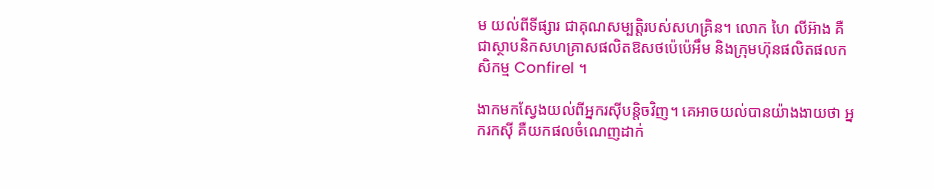ម យល់ពីទីផ្សារ ជាគុណសម្បត្តិរបស់សហគ្រិន។ លោក ហៃ លីអ៊ាង គឺជាស្ថាបនិកសហគ្រាសផលិតឱសថប៉េប៉េអឹម និងក្រុមហ៊ុនផលិតផលកសិកម្ម Confirel ។

ងាកមកស្វែងយល់ពីអ្នករស៊ីបន្តិចវិញ។ គេអាចយល់បានយ៉ាងងាយថា អ្នករកស៊ី គឺយកផលចំណេញដាក់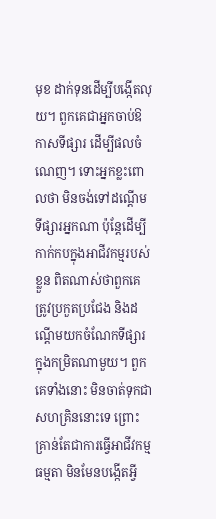មុខ ដាក់ទុនដើម្បីបង្កើតលុយ។ ពួកគេជាអ្នកចាប់ឱកាសទីផ្សារ ដើម្បីផលចំណេញ។ ទោះអ្នកខ្លះពោលថា មិនចង់ទៅដណ្ដើមទីផ្សារអ្នកណា ប៉ុន្តែដើម្បីកាក់កបក្នុងអាជីវកម្មរបស់ខ្លួន ពិតណាស់ថាពួកគេត្រូវប្រកួតប្រជែង និងដណ្ដើមយកចំណែកទីផ្សារក្នុងកម្រិតណាមួយ។ ពួកគេទាំងនោះ មិនចាត់ទុកជាសហគ្រិននោះទេ ព្រោះគ្រាន់តែជាការធ្វើអាជីវកម្មធម្មតា មិនមែនបង្កើតអ្វី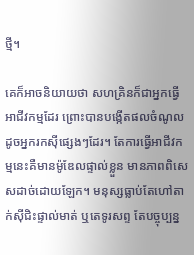ថ្មី។

គេក៏អាចនិយាយថា សហគ្រិនក៏ជាអ្នកធ្វើអាជីវកម្មដែរ ព្រោះបានបង្កើតផលចំណូលដូចអ្នករកស៊ីផ្សេងៗដែរ។ តែការធ្វើអាជីវកម្មនេះគឺមានម៉ូឌែលផ្ទាល់ខ្លួន មានភាពពិសេសដាច់ដោយឡែក។ មនុស្សធ្លាប់តែហៅតាក់ស៊ីជិះផ្ទាល់មាត់ ឬតេទូរសព្ទ តែបច្ចុប្បន្ន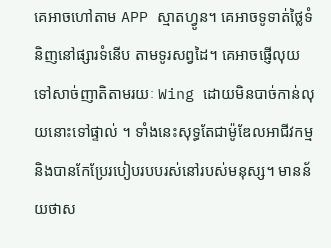គេអាចហៅតាម APP ស្មាតហ្វូន។ គេអាចទូទាត់ថ្លៃទំនិញនៅផ្សារទំនើប តាមទូរសព្វដៃ។ គេអាចផ្ញើលុយទៅសាច់ញាតិតាមរយៈ Wing ដោយមិនបាច់កាន់លុយនោះទៅផ្ទាល់ ។ ទាំងនេះសុទ្ធតែជាម៉ូឌែលអាជីវកម្ម និងបានកែប្រែរបៀបរបបរស់នៅរបស់មនុស្ស។ មានន័យថាស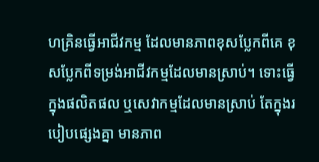ហគ្រិនធ្វើអាជីវកម្ម ដែលមានភាពខុសប្លែកពីគេ ខុសប្លែកពីទម្រង់អាជីវកម្មដែលមានស្រាប់។ ទោះធ្វើក្នុងផលិតផល ឬសេវាកម្មដែលមានស្រាប់ តែក្នុងរបៀបផ្សេងគ្នា មានភាព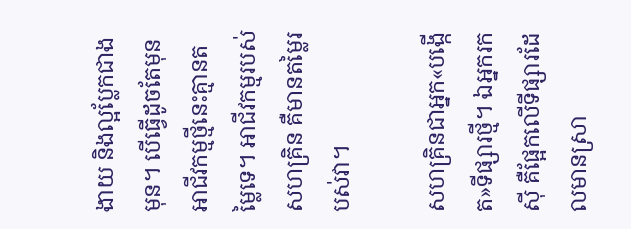ងាយ និងល្អប្លែកជាងមុន។ បើធ្វើដូចតែមុន អាជីវកម្មថ្មីនេះគ្មានតម្លៃទេ។ អាជីវកម្មរបស់សហគ្រិន គឺមានតម្លៃរបស់វា។

សហគ្រិនជាអ្នក«បង្កើត»ទីផ្សារថ្មី។ ឯអ្នករកស៊ី គឺផ្អែកលើទីផ្សារដែលមានស្រា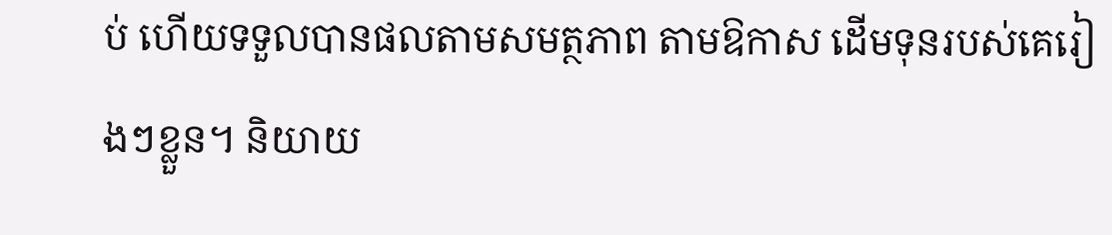ប់ ហើយទទួលបានផលតាមសមត្ថភាព តាមឱកាស ដើមទុនរបស់គេរៀងៗខ្លួន។ និយាយ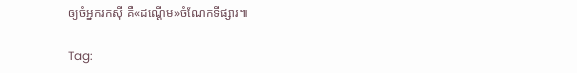ឲ្យចំអ្នករកស៊ី គឺ«ដណ្ដើម»ចំណែកទីផ្សារ៕

Tag: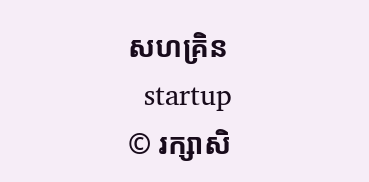សហគ្រិន
  startup
© រក្សាសិ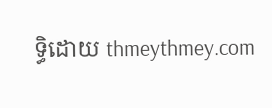ទ្ធិដោយ thmeythmey.com